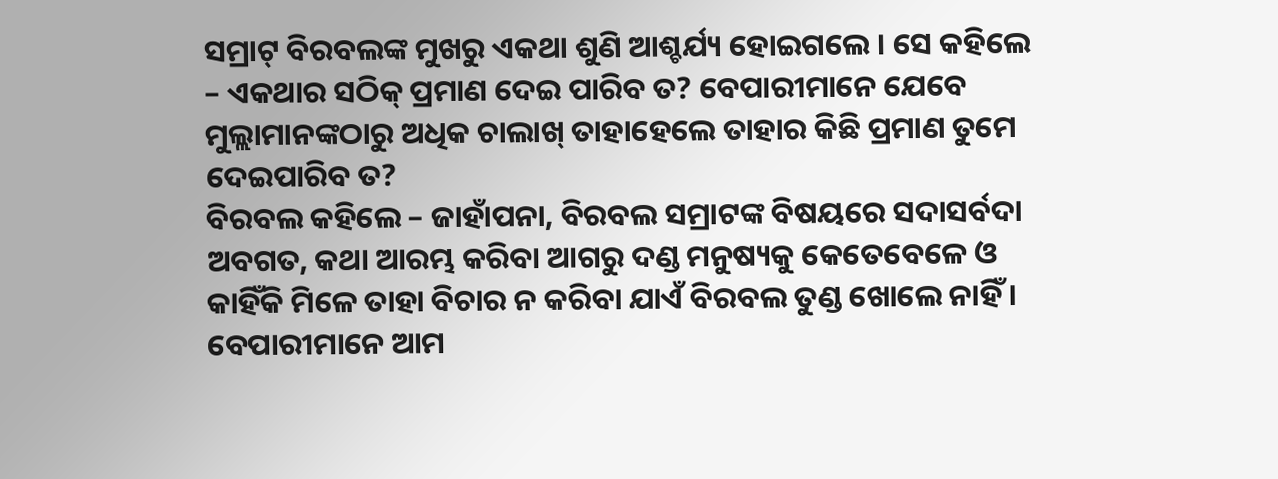ସମ୍ରାଟ୍ ବିରବଲଙ୍କ ମୁଖରୁ ଏକଥା ଶୁଣି ଆଶ୍ଚର୍ଯ୍ୟ ହୋଇଗଲେ । ସେ କହିଲେ – ଏକଥାର ସଠିକ୍ ପ୍ରମାଣ ଦେଇ ପାରିବ ତ? ବେପାରୀମାନେ ଯେବେ ମୁଲ୍ଲାମାନଙ୍କଠାରୁ ଅଧିକ ଚାଲାଖ୍ ତାହାହେଲେ ତାହାର କିଛି ପ୍ରମାଣ ତୁମେ ଦେଇପାରିବ ତ?
ବିରବଲ କହିଲେ – ଜାହାଁପନା, ବିରବଲ ସମ୍ରାଟଙ୍କ ବିଷୟରେ ସଦାସର୍ବଦା ଅବଗତ, କଥା ଆରମ୍ଭ କରିବା ଆଗରୁ ଦଣ୍ଡ ମନୁଷ୍ୟକୁ କେତେବେଳେ ଓ କାହିଁକି ମିଳେ ତାହା ବିଚାର ନ କରିବା ଯାଏଁ ବିରବଲ ତୁଣ୍ଡ ଖୋଲେ ନାହିଁ । ବେପାରୀମାନେ ଆମ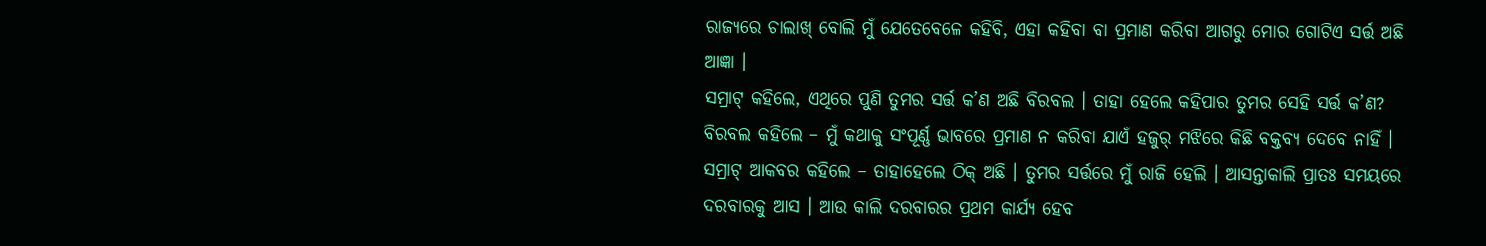ରାଜ୍ୟରେ ଚାଲାଖ୍ ବୋଲି ମୁଁ ଯେତେବେଳେ କହିବି, ଏହା କହିବା ବା ପ୍ରମାଣ କରିବା ଆଗରୁ ମୋର ଗୋଟିଏ ସର୍ତ୍ତ ଅଛି ଆଜ୍ଞା ।
ସମ୍ରାଟ୍ କହିଲେ, ଏଥିରେ ପୁଣି ତୁମର ସର୍ତ୍ତ କ’ଣ ଅଛି ବିରବଲ । ତାହା ହେଲେ କହିପାର ତୁମର ସେହି ସର୍ତ୍ତ କ’ଣ?
ବିରବଲ କହିଲେ – ମୁଁ କଥାକୁ ସଂପୂର୍ଣ୍ଣ ଭାବରେ ପ୍ରମାଣ ନ କରିବା ଯାଏଁ ହଜୁର୍ ମଝିରେ କିଛି ବକ୍ତବ୍ୟ ଦେବେ ନାହିଁ ।
ସମ୍ରାଟ୍ ଆକବର କହିଲେ – ତାହାହେଲେ ଠିକ୍ ଅଛି । ତୁମର ସର୍ତ୍ତରେ ମୁଁ ରାଜି ହେଲି । ଆସନ୍ତାକାଲି ପ୍ରାତଃ ସମୟରେ ଦରବାରକୁ ଆସ । ଆଉ କାଲି ଦରବାରର ପ୍ରଥମ କାର୍ଯ୍ୟ ହେବ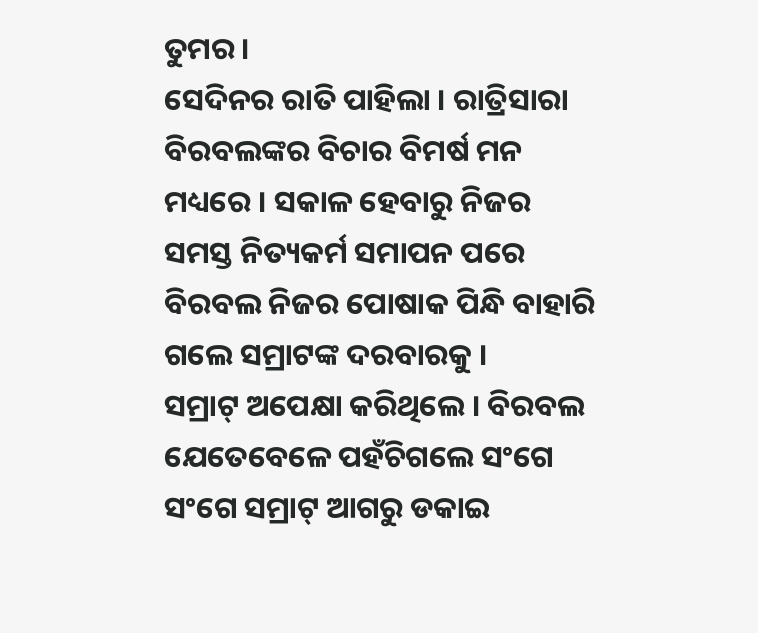ତୁମର ।
ସେଦିନର ରାତି ପାହିଲା । ରାତ୍ରିସାରା ବିରବଲଙ୍କର ବିଚାର ବିମର୍ଷ ମନ ମଧ୍ୟରେ । ସକାଳ ହେବାରୁ ନିଜର ସମସ୍ତ ନିତ୍ୟକର୍ମ ସମାପନ ପରେ ବିରବଲ ନିଜର ପୋଷାକ ପିନ୍ଧି ବାହାରି ଗଲେ ସମ୍ରାଟଙ୍କ ଦରବାରକୁ ।
ସମ୍ରାଟ୍ ଅପେକ୍ଷା କରିଥିଲେ । ବିରବଲ ଯେତେବେଳେ ପହଁଚିଗଲେ ସଂଗେ ସଂଗେ ସମ୍ରାଟ୍ ଆଗରୁ ଡକାଇ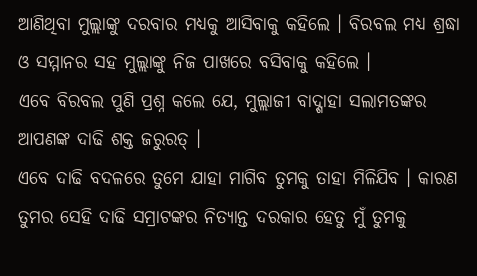ଆଣିଥିବା ମୁଲ୍ଲାଙ୍କୁ ଦରବାର ମଧ୍ୟକୁ ଆସିବାକୁ କହିଲେ । ବିରବଲ ମଧ୍ୟ ଶ୍ରଦ୍ଧା ଓ ସମ୍ମାନର ସହ ମୁଲ୍ଲାଙ୍କୁ ନିଜ ପାଖରେ ବସିବାକୁ କହିଲେ ।
ଏବେ ବିରବଲ ପୁଣି ପ୍ରଶ୍ନ କଲେ ଯେ, ମୁଲ୍ଲାଜୀ ବାଦ୍ଶାହା ସଲାମତଙ୍କର ଆପଣଙ୍କ ଦାଢି ଶକ୍ତ ଜରୁରତ୍ ।
ଏବେ ଦାଢି ବଦଳରେ ତୁମେ ଯାହା ମାଗିବ ତୁମକୁ ତାହା ମିଳିଯିବ । କାରଣ ତୁମର ସେହି ଦାଢି ସମ୍ରାଟଙ୍କର ନିତ୍ୟାନ୍ତ ଦରକାର ହେତୁ ମୁଁ ତୁମକୁ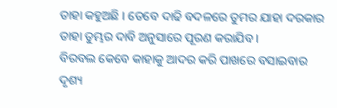ତାହା କହୁଅଛି । ତେବେ ଦାଢି ବଦଳରେ ତୁମର ଯାହା ଦରକାର ତାହା ତୁମ୍ଭର ଦାବି ଅନୁସାରେ ପୂରଣ କରାଯିବ ।
ବିରବଲ କେବେ କାହାକୁ ଆଦର କରି ପାଖରେ ବସାଇବାର ଦୃଶ୍ୟ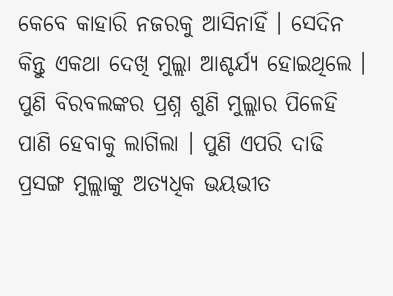କେବେ କାହାରି ନଜରକୁ ଆସିନାହିଁ । ସେଦିନ କିନ୍ତୁ ଏକଥା ଦେଖି ମୁଲ୍ଲା ଆଶ୍ଚର୍ଯ୍ୟ ହୋଇଥିଲେ । ପୁଣି ବିରବଲଙ୍କର ପ୍ରଶ୍ନ ଶୁଣି ମୁଲ୍ଲାର ପିଳେହି ପାଣି ହେବାକୁ ଲାଗିଲା । ପୁଣି ଏପରି ଦାଢି ପ୍ରସଙ୍ଗ ମୁଲ୍ଲାଙ୍କୁ ଅତ୍ୟଧିକ ଭୟଭୀତ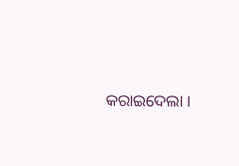କରାଇଦେଲା ।